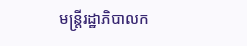មន្រ្តីរដ្ឋាភិបាលក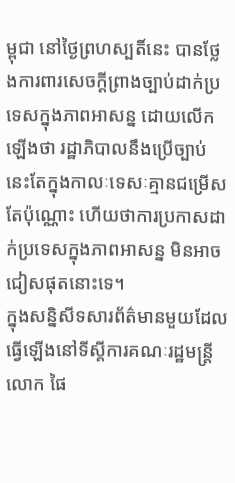ម្ពុជា នៅថ្ងៃព្រហស្បតិ៍នេះ បានថ្លែងការពារសេចក្តីព្រាងច្បាប់ដាក់ប្រទេសក្នុងភាពអាសន្ន ដោយលើកឡើងថា រដ្ឋាភិបាលនឹងប្រើច្បាប់នេះតែក្នុងកាលៈទេសៈគ្មានជម្រើសតែប៉ុណ្ណោះ ហើយថាការប្រកាសដាក់ប្រទេសក្នុងភាពអាសន្ន មិនអាចជៀសផុតនោះទេ។
ក្នុងសន្និសីទសារព័ត៌មានមួយដែលធ្វើឡើងនៅទីស្តីការគណៈរដ្ឋមន្រ្តី លោក ផៃ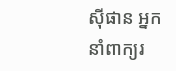ស៊ីផាន អ្នកនាំពាក្យរ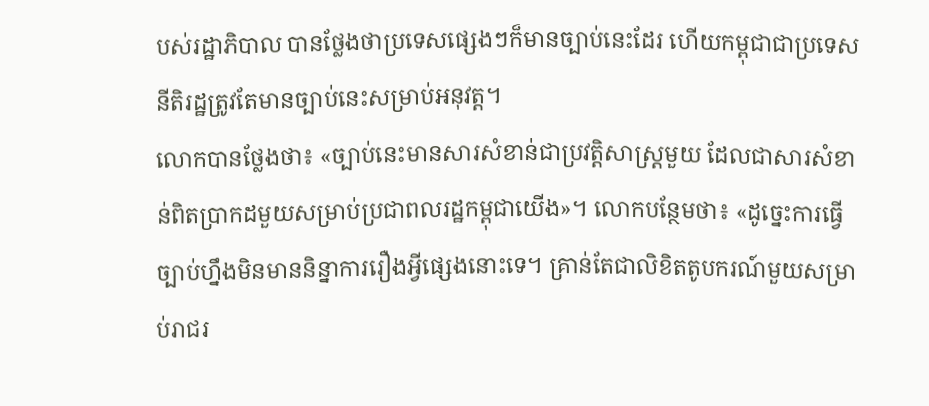បស់រដ្ឋាភិបាល បានថ្លែងថាប្រទេសផ្សេងៗក៏មានច្បាប់នេះដែរ ហើយកម្ពុជាជាប្រទេសនីតិរដ្ឋត្រូវតែមានច្បាប់នេះសម្រាប់អនុវត្ត។
លោកបានថ្លែងថា៖ «ច្បាប់នេះមានសារសំខាន់ជាប្រវត្តិសាស្រ្តមួយ ដែលជាសារសំខាន់ពិតប្រាកដមួយសម្រាប់ប្រជាពលរដ្ឋកម្ពុជាយើង»។ លោកបន្ថែមថា៖ «ដូច្នេះការធ្វើច្បាប់ហ្នឹងមិនមាននិន្នាការរឿងអ្វីផ្សេងនោះទេ។ គ្រាន់តែជាលិខិតតូបករណ៍មួយសម្រាប់រាជរ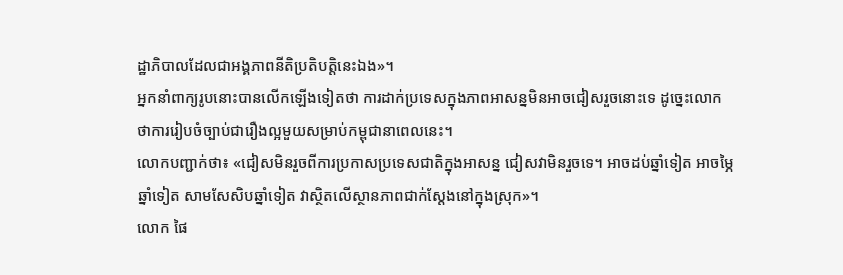ដ្ឋាភិបាលដែលជាអង្គភាពនីតិប្រតិបត្តិនេះឯង»។
អ្នកនាំពាក្យរូបនោះបានលើកឡើងទៀតថា ការដាក់ប្រទេសក្នុងភាពអាសន្នមិនអាចជៀសរួចនោះទេ ដូច្នេះលោកថាការរៀបចំច្បាប់ជារឿងល្អមួយសម្រាប់កម្ពុជានាពេលនេះ។
លោកបញ្ជាក់ថា៖ «ជៀសមិនរួចពីការប្រកាសប្រទេសជាតិក្នុងអាសន្ន ជៀសវាមិនរួចទេ។ អាចដប់ឆ្នាំទៀត អាចម្ភៃឆ្នាំទៀត សាមសែសិបឆ្នាំទៀត វាស្ថិតលើស្ថានភាពជាក់ស្តែងនៅក្នុងស្រុក»។
លោក ផៃ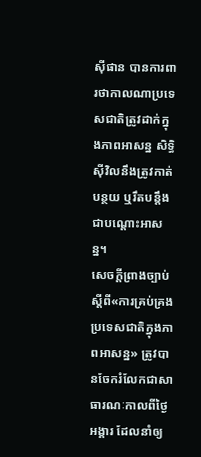ស៊ីផាន បានការពារថាកាលណាប្រទេសជាតិត្រូវដាក់ក្នុងភាពអាសន្ន សិទ្ធិស៊ីវិលនឹងត្រូវកាត់បន្ថយ ឬរឹតបន្តឹងជាបណ្តោះអាសន្ន។
សេចក្តីព្រាងច្បាប់ស្ដីពី«ការគ្រប់គ្រងប្រទេសជាតិក្នុងភាពអាសន្ន» ត្រូវបានចែករំលែកជាសាធារណៈកាលពីថ្ងៃអង្គារ ដែលនាំឲ្យ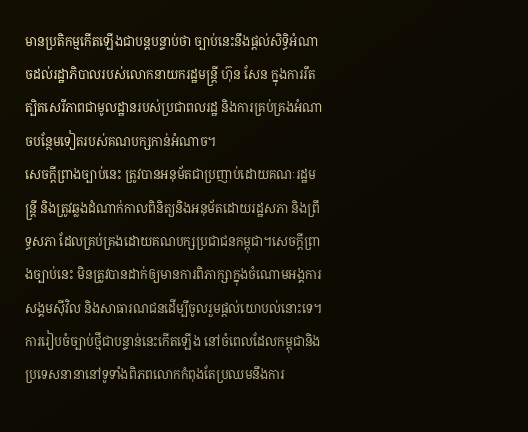មានប្រតិកម្មកើតឡើងជាបន្តបន្ទាប់ថា ច្បាប់នេះនឹងផ្តល់សិទ្ធិអំណាចដល់រដ្ឋាភិបាលរបស់លោកនាយករដ្ឋមន្រ្តី ហ៊ុន សែន ក្នុងការរឹតត្បិតសេរីភាពជាមូលដ្ឋានរបស់ប្រជាពលរដ្ឋ និងការគ្រប់គ្រងអំណាចបន្ថែមទៀតរបស់គណបក្សកាន់អំណាច។
សេចក្ដីព្រាងច្បាប់នេះ ត្រូវបានអនុម័តជាប្រញាប់ដោយគណៈរដ្ឋមន្រ្តី និងត្រូវឆ្លងដំណាក់កាលពិនិត្យនិងអនុម័តដោយរដ្ឋសភា និងព្រឹទ្ធសភា ដែលគ្រប់គ្រងដោយគណបក្សប្រជាជនកម្ពុជា។សេចក្តីព្រាងច្បាប់នេះ មិនត្រូវបានដាក់ឲ្យមានការពិភាក្សាក្នុងចំណោមអង្គការសង្គមស៊ីវិល និងសាធារណជនដើម្បីចូលរួមផ្តល់យោបល់នោះទេ។
ការរៀបចំច្បាប់ថ្មីជាបន្ទាន់នេះកើតឡើង នៅចំពេលដែលកម្ពុជានិងប្រទេសនានានៅទូទាំងពិភពលោកកំពុងតែប្រឈមនឹងការ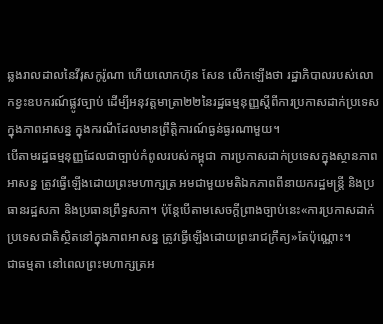ឆ្លងរាលដាលនៃវីរុសកូរ៉ូណា ហើយលោកហ៊ុន សែន លើកឡើងថា រដ្ឋាភិបាលរបស់លោកខ្វះឧបករណ៍ផ្លូវច្បាប់ ដើម្បីអនុវត្តមាត្រា២២នៃរដ្ឋធម្មនុញ្ញស្ដីពីការប្រកាសដាក់ប្រទេសក្នុងភាពអាសន្ន ក្នុងករណីដែលមានព្រឹត្តិការណ៍ធ្ងន់ធ្ងរណាមួយ។
បើតាមរដ្ឋធម្មនុញ្ញដែលជាច្បាប់កំពូលរបស់កម្ពុជា ការប្រកាសដាក់ប្រទេសក្នុងស្ថានភាពអាសន្ន ត្រូវធ្វើឡើងដោយព្រះមហាក្សត្រ អមជាមួយមតិឯកភាពពីនាយករដ្ឋមន្ត្រី និងប្រធានរដ្ឋសភា និងប្រធានព្រឹទ្ធសភា។ ប៉ុន្តែបើតាមសេចក្តីព្រាងច្បាប់នេះ«ការប្រកាសដាក់ប្រទេសជាតិស្ថិតនៅក្នុងភាពអាសន្ន ត្រូវធ្វើឡើងដោយព្រះរាជក្រឹត្យ»តែប៉ុណ្ណោះ។
ជាធម្មតា នៅពេលព្រះមហាក្សត្រអ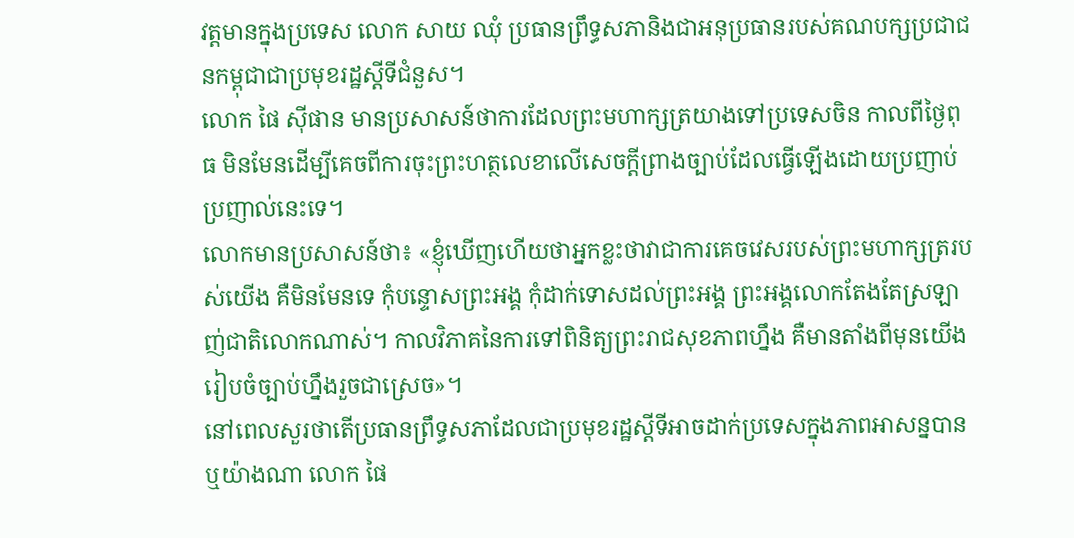វត្តមានក្នុងប្រទេស លោក សាយ ឈុំ ប្រធានព្រឹទ្ធសភានិងជាអនុប្រធានរបស់គណបក្សប្រជាជនកម្ពុជាជាប្រមុខរដ្ឋស្តីទីជំនួស។
លោក ផៃ ស៊ីផាន មានប្រសាសន៍ថាការដែលព្រះមហាក្សត្រយាងទៅប្រទេសចិន កាលពីថ្ងៃពុធ មិនមែនដើម្បីគេចពីការចុះព្រះហត្ថលេខាលើសេចក្តីព្រាងច្បាប់ដែលធ្វើឡើងដោយប្រញាប់ប្រញាល់នេះទេ។
លោកមានប្រសាសន៍ថា៖ «ខ្ញុំឃើញហើយថាអ្នកខ្លះថាវាជាការគេចវេសរបស់ព្រះមហាក្សត្ររបស់យើង គឺមិនមែនទេ កុំបន្ទោសព្រះអង្គ កុំដាក់ទោសដល់ព្រះអង្គ ព្រះអង្គលោកតែងតែស្រឡាញ់ជាតិលោកណាស់។ កាលវិភាគនៃការទៅពិនិត្យព្រះរាជសុខភាពហ្នឹង គឺមានតាំងពីមុនយើងរៀបចំច្បាប់ហ្នឹងរួចជាស្រេច»។
នៅពេលសួរថាតើប្រធានព្រឹទ្ធសភាដែលជាប្រមុខរដ្ឋស្តីទីអាចដាក់ប្រទេសក្នុងភាពអាសន្នបានឬយ៉ាងណា លោក ផៃ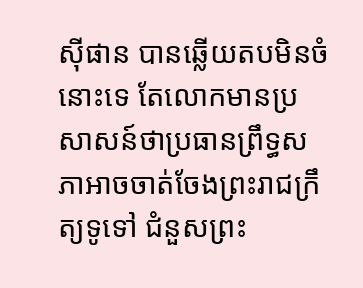ស៊ីផាន បានឆ្លើយតបមិនចំនោះទេ តែលោកមានប្រសាសន៍ថាប្រធានព្រឹទ្ធសភាអាចចាត់ចែងព្រះរាជក្រឹត្យទូទៅ ជំនួសព្រះ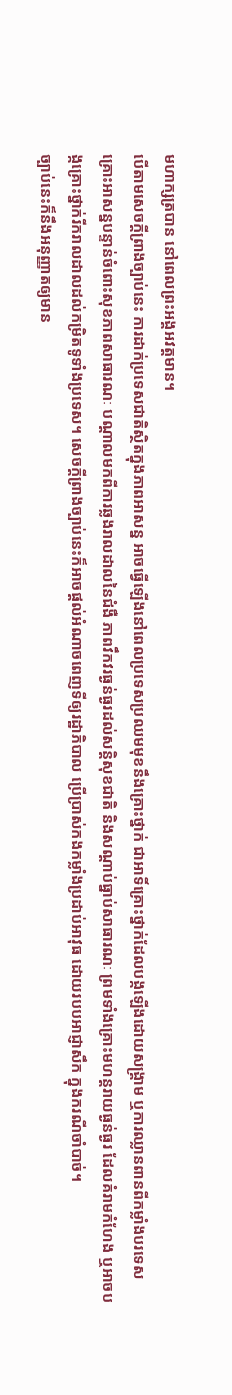មហាក្សត្របាន នៅពេលព្រះអង្គអវត្តមាន។
បើតាមសេចក្តីព្រាងច្បាប់នេះ ការដាក់ប្រទេសជាតិស្ថិតក្នុងភាពអាសន្ន អាចធ្វើឡើងនៅពេលប្រទេសប្រឈមមុខនឹងគ្រោះថ្នាក់ ជាអាទិ៍គ្រោះថ្នាក់ដែលបង្កឡើងដោយសង្រ្គាម ឬការឈ្លានពានពីកម្លាំងបរទេស គ្រោះអាសន្នបន្ទាន់ចំពោះសុខភាពសាធារណៈ បណ្តាលមកពីការឆ្លងរាលដាលនៃជំងឺ ភាពវឹកវរធ្ងន់ធ្ងរដល់សន្តិសុខជាតិ និងសណ្តាប់ធ្នាប់សាធារណៈ ព្រមទាំងគ្រោះមហន្តរាយធ្ងន់ធ្ងរ ដែលគំរាមកំហែង ឬអាចបង្កគ្រោះថ្នាក់រីករាលដាលដល់កម្រិតទូទាំងប្រទេស។ សេចក្តីព្រាងច្បាប់នេះក៏អាចផ្ដល់អំណាចពេញទីឲ្យរដ្ឋាភិបាល ប្រើប្រាស់កងកម្លាំងប្រដាប់អាវុធ ដោយរបបអាជ្ញាសឹក ក្នុងករណីចាំបាច់។
ច្បាប់នេះក៏នឹងអនុញ្ញាតឲ្យមាន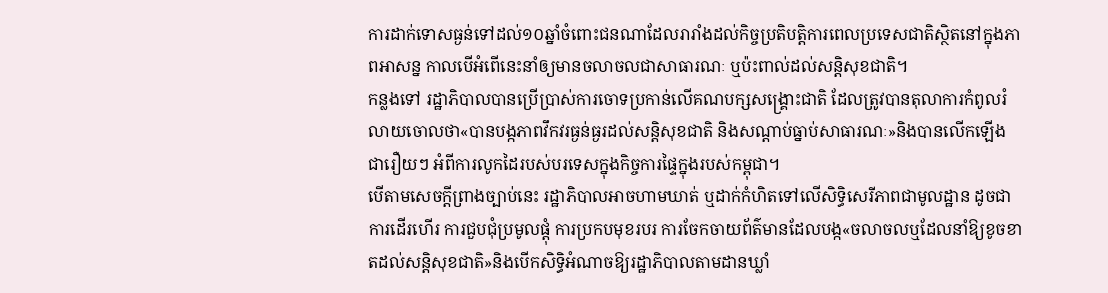ការដាក់ទោសធ្ងន់ទៅដល់១០ឆ្នាំចំពោះជនណាដែលរារាំងដល់កិច្ចប្រតិបត្តិការពេលប្រទេសជាតិស្ថិតនៅក្នុងភាពអាសន្ន កាលបើអំពើនេះនាំឲ្យមានចលាចលជាសាធារណៈ ឬប៉ះពាល់ដល់សន្តិសុខជាតិ។
កន្លងទៅ រដ្ឋាភិបាលបានប្រើប្រាស់ការចោទប្រកាន់លើគណបក្សសង្គ្រោះជាតិ ដែលត្រូវបានតុលាការកំពូលរំលាយចោលថា«បានបង្កភាពវឹកវរធ្ងន់ធ្ងរដល់សន្តិសុខជាតិ និងសណ្តាប់ធ្នាប់សាធារណៈ»និងបានលើកឡើងជារឿយៗ អំពីការលូកដៃរបស់បរទេសក្នុងកិច្ចការផ្ទៃក្នុងរបស់កម្ពុជា។
បើតាមសេចក្តីព្រាងច្បាប់នេះ រដ្ឋាភិបាលអាចហាមឃាត់ ឬដាក់កំហិតទៅលើសិទ្ធិសេរីភាពជាមូលដ្ឋាន ដូចជាការដើរហើរ ការជួបជុំប្រមូលផ្ដុំ ការប្រកបមុខរបរ ការចែកចាយព័ត៌មានដែលបង្ក«ចលាចលឬដែលនាំឱ្យខូចខាតដល់សន្តិសុខជាតិ»និងបើកសិទ្ធិអំណាចឱ្យរដ្ឋាភិបាលតាមដានឃ្លាំ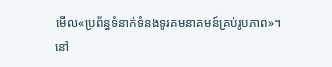មើល«ប្រព័ន្ធទំនាក់ទំនងទូរគមនាគមន៍គ្រប់រូបភាព»។
នៅ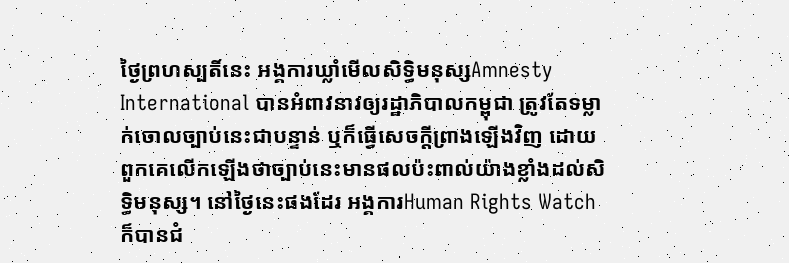ថ្ងៃព្រហស្បតិ៍នេះ អង្គការឃ្លាំមើលសិទ្ធិមនុស្សAmnesty International បានអំពាវនាវឲ្យរដ្ឋាភិបាលកម្ពុជា ត្រូវតែទម្លាក់ចោលច្បាប់នេះជាបន្ទាន់ ឬក៏ធ្វើសេចក្តីព្រាងឡើងវិញ ដោយពួកគេលើកឡើងថាច្បាប់នេះមានផលប៉ះពាល់យ៉ាងខ្លាំងដល់សិទ្ធិមនុស្ស។ នៅថ្ងៃនេះផងដែរ អង្គការHuman Rights Watch ក៏បានជំ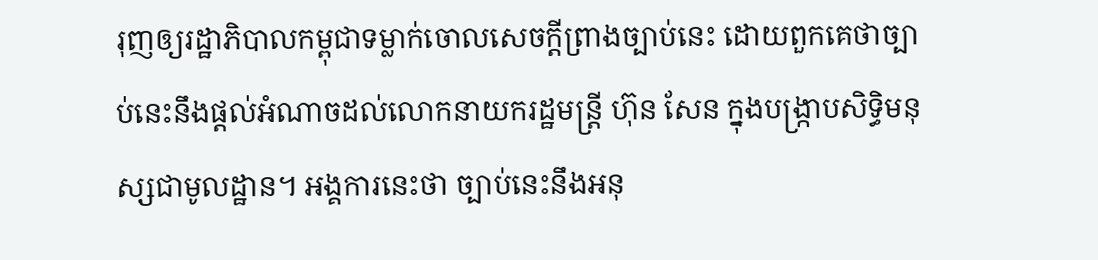រុញឲ្យរដ្ឋាភិបាលកម្ពុជាទម្លាក់ចោលសេចក្តីព្រាងច្បាប់នេះ ដោយពួកគេថាច្បាប់នេះនឹងផ្តល់អំណាចដល់លោកនាយករដ្ឋមន្រ្តី ហ៊ុន សែន ក្នុងបង្រ្កាបសិទ្ធិមនុស្សជាមូលដ្ឋាន។ អង្គការនេះថា ច្បាប់នេះនឹងអនុ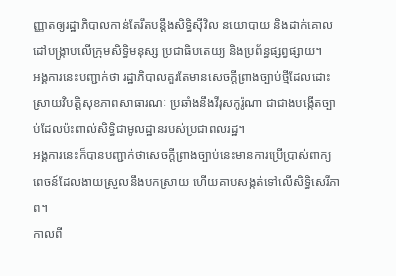ញ្ញាតឲ្យរដ្ឋាភិបាលកាន់តែរឹតបន្តឹងសិទ្ធិស៊ីវិល នយោបាយ និងដាក់គោលដៅបង្រ្កាបលើក្រុមសិទ្ធិមនុស្ស ប្រជាធិបតេយ្យ និងប្រព័ន្ធផ្សព្វផ្សាយ។
អង្គការនេះបញ្ជាក់ថា រដ្ឋាភិបាលគួរតែមានសេចក្តីព្រាងច្បាប់ថ្មីដែលដោះស្រាយវិបត្តិសុខភាពសាធារណៈ ប្រឆាំងនឹងវីរុសកូរ៉ូណា ជាជាងបង្កើតច្បាប់ដែលប៉ះពាល់សិទ្ធិជាមូលដ្ឋានរបស់ប្រជាពលរដ្ឋ។
អង្គការនេះក៏បានបញ្ជាក់ថាសេចក្តីព្រាងច្បាប់នេះមានការប្រើប្រាស់ពាក្យពេចន៍ដែលងាយស្រួលនឹងបកស្រាយ ហើយគាបសង្កត់ទៅលើសិទ្ធិសេរីភាព។
កាលពី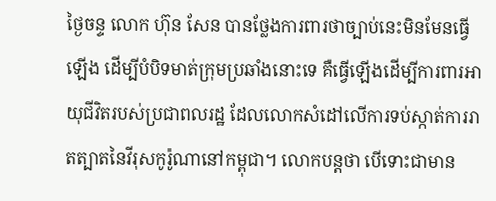ថ្ងៃចន្ទ លោក ហ៊ុន សែន បានថ្លែងការពារថាច្បាប់នេះមិនមែនធ្វើឡើង ដើម្បីបំបិទមាត់ក្រុមប្រឆាំងនោះទេ គឺធ្វើឡើងដើម្បីការពារអាយុជីវិតរបស់ប្រជាពលរដ្ឋ ដែលលោកសំដៅលើការទប់ស្កាត់ការរាតត្បាតនៃវីរុសកូរ៉ូណានៅកម្ពុជា។ លោកបន្តថា បើទោះជាមាន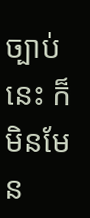ច្បាប់នេះ ក៏មិនមែន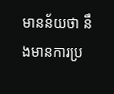មានន័យថា នឹងមានការប្រ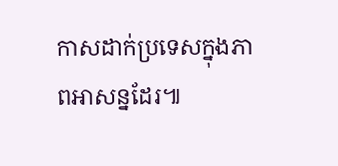កាសដាក់ប្រទេសក្នុងភាពអាសន្នដែរ៕